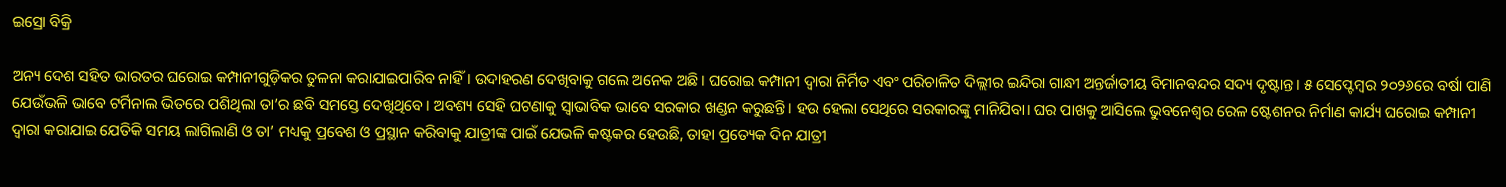ଇସ୍ରୋ ବିକ୍ରି

ଅନ୍ୟ ଦେଶ ସହିତ ଭାରତର ଘରୋଇ କମ୍ପାନୀଗୁଡ଼ିକର ତୁଳନା କରାଯାଇପାରିବ ନାହିଁ। ଉଦାହରଣ ଦେଖିବାକୁ ଗଲେ ଅନେକ ଅଛି। ଘରୋଇ କମ୍ପାନୀ ଦ୍ୱାରା ନିର୍ମିତ ଏବଂ ପରିଚାଳିତ ଦିଲ୍ଲୀର ଇନ୍ଦିରା ଗାନ୍ଧୀ ଅନ୍ତର୍ଜାତୀୟ ବିମାନବନ୍ଦର ସଦ୍ୟ ଦୃଷ୍ଟାନ୍ତ। ୫ ସେପ୍ଟେମ୍ବର ୨୦୨୬ରେ ବର୍ଷା ପାଣି ଯେଉଁଭଳି ଭାବେ ଟର୍ମିନାଲ ଭିତରେ ପଶିଥିଲା ତା’ର ଛବି ସମସ୍ତେ ଦେଖିଥିବେ। ଅବଶ୍ୟ ସେହି ଘଟଣାକୁ ସ୍ବାଭାବିକ ଭାବେ ସରକାର ଖଣ୍ଡନ କରୁଛନ୍ତି। ହଉ ହେଲା ସେଥିରେ ସରକାରଙ୍କୁ ମାନିଯିବା। ଘର ପାଖକୁ ଆସିଲେ ଭୁବନେଶ୍ୱର ରେଳ ଷ୍ଟେଶନର ନିର୍ମାଣ କାର୍ଯ୍ୟ ଘରୋଇ କମ୍ପାନୀ ଦ୍ୱାରା କରାଯାଇ ଯେତିକି ସମୟ ଲାଗିଲାଣି ଓ ତା’ ମଧ୍ୟକୁ ପ୍ରବେଶ ଓ ପ୍ରସ୍ଥାନ କରିବାକୁ ଯାତ୍ରୀଙ୍କ ପାଇଁ ଯେଭଳି କଷ୍ଟକର ହେଉଛି, ତାହା ପ୍ରତ୍ୟେକ ଦିନ ଯାତ୍ରୀ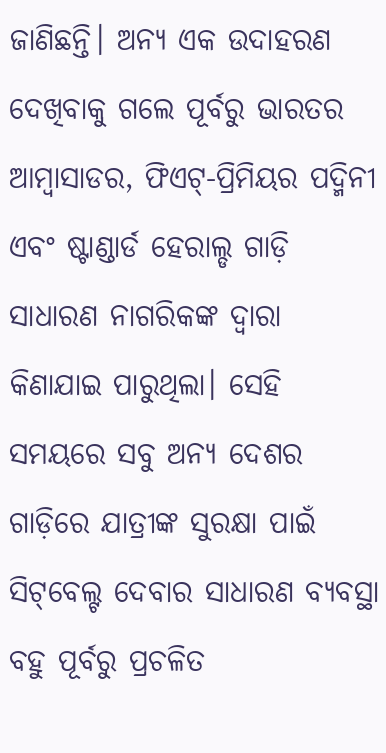ଜାଣିଛନ୍ତି। ଅନ୍ୟ ଏକ ଉଦାହରଣ ଦେଖିବାକୁ ଗଲେ ପୂର୍ବରୁ ଭାରତର ଆମ୍ବାସାଡର, ଫିଏଟ୍‌-ପ୍ରିମିୟର ପଦ୍ମିନୀ ଏବଂ ଷ୍ଟାଣ୍ଡାର୍ଡ ହେରାଲ୍ଡ ଗାଡ଼ି ସାଧାରଣ ନାଗରିକଙ୍କ ଦ୍ୱାରା କିଣାଯାଇ ପାରୁଥିଲା। ସେହି ସମୟରେ ସବୁ ଅନ୍ୟ ଦେଶର ଗାଡ଼ିରେ ଯାତ୍ରୀଙ୍କ ସୁରକ୍ଷା ପାଇଁ ସିଟ୍‌ବେଲ୍ଟ ଦେବାର ସାଧାରଣ ବ୍ୟବସ୍ଥା ବହୁ ପୂର୍ବରୁ ପ୍ରଚଳିତ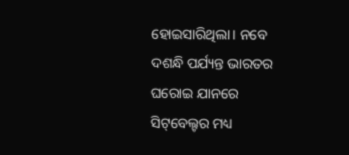ହୋଇସାରିଥିଲା। ନବେ ଦଶନ୍ଧି ପର୍ଯ୍ୟନ୍ତ ଭାରତର ଘରୋଇ ଯାନରେ ସିଟ୍‌ବେଲ୍ଟର ମଧ୍ୟ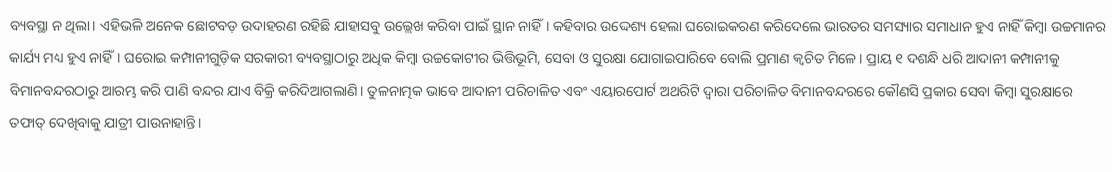ବ୍ୟବସ୍ଥା ନ ଥିଲା। ଏହିଭଳି ଅନେକ ଛୋଟବଡ଼ ଉଦାହରଣ ରହିଛି ଯାହାସବୁ ଉଲ୍ଲେଖ କରିବା ପାଇଁ ସ୍ଥାନ ନାହିଁ। କହିବାର ଉଦ୍ଦେଶ୍ୟ ହେଲା ଘରୋଇକରଣ କରିଦେଲେ ଭାରତର ସମସ୍ୟାର ସମାଧାନ ହୁଏ ନାହିଁ କିମ୍ବା ଉଚ୍ଚମାନର କାର୍ଯ୍ୟ ମଧ୍ୟ ହୁଏ ନାହିଁ। ଘରୋଇ କମ୍ପାନୀଗୁଡ଼ିକ ସରକାରୀ ବ୍ୟବସ୍ଥାଠାରୁ ଅଧିକ କିମ୍ବା ଉଚ୍ଚକୋଟୀର ଭିତ୍ତିଭୂମି, ସେବା ଓ ସୁରକ୍ଷା ଯୋଗାଇପାରିବେ ବୋଲି ପ୍ରମାଣ କ୍ୱଚିତ ମିଳେ। ପ୍ରାୟ ୧ ଦଶନ୍ଧି ଧରି ଆଦାନୀ କମ୍ପାନୀକୁ ବିମାନବନ୍ଦରଠାରୁ ଆରମ୍ଭ କରି ପାଣି ବନ୍ଦର ଯାଏ ବିକ୍ରି କରିଦିଆଗଲାଣି। ତୁଳନାତ୍ମକ ଭାବେ ଆଦାନୀ ପରିଚାଳିତ ଏବଂ ଏୟାରପୋର୍ଟ ଅଥରିଟି ଦ୍ୱାରା ପରିଚାଳିତ ବିମାନବନ୍ଦରରେ କୌଣସି ପ୍ରକାର ସେବା କିମ୍ବା ସୁରକ୍ଷାରେ ତଫାତ୍‌ ଦେଖିବାକୁ ଯାତ୍ରୀ ପାଉନାହାନ୍ତି।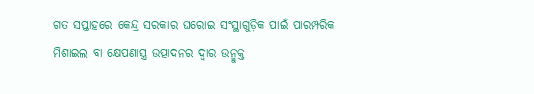ଗତ ସପ୍ତାହରେ କେନ୍ଦ୍ର ସରକାର ଘରୋଇ ସଂସ୍ଥାଗୁଡ଼ିକ ପାଇଁ ପାରମ୍ପରିକ ମିଶାଇଲ ବା କ୍ଷେପଣାସ୍ତ୍ର ଉତ୍ପାଦନର ଦ୍ୱାର ଉନ୍ମୁକ୍ତ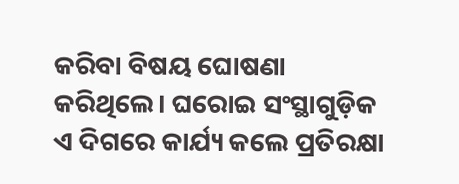କରିବା ବିଷୟ ଘୋଷଣା କରିଥିଲେ। ଘରୋଇ ସଂସ୍ଥାଗୁଡ଼ିକ ଏ ଦିଗରେ କାର୍ଯ୍ୟ କଲେ ପ୍ରତିରକ୍ଷା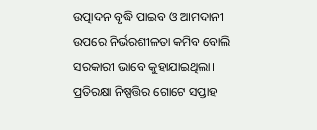ଉତ୍ପାଦନ ବୃଦ୍ଧି ପାଇବ ଓ ଆମଦାନୀ ଉପରେ ନିର୍ଭରଶୀଳତା କମିବ ବୋଲି ସରକାରୀ ଭାବେ କୁହାଯାଇଥିଲା। ପ୍ରତିରକ୍ଷା ନିଷ୍ପତ୍ତିର ଗୋଟେ ସପ୍ତାହ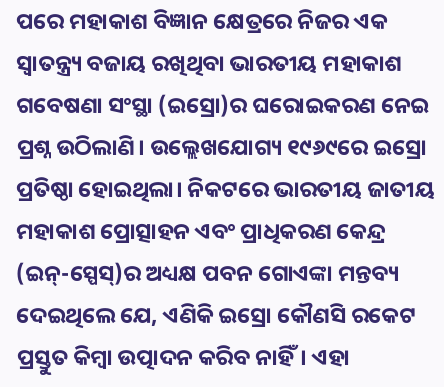ପରେ ମହାକାଶ ବିଜ୍ଞାନ କ୍ଷେତ୍ରରେ ନିଜର ଏକ ସ୍ବାତନ୍ତ୍ର୍ୟ ବଜାୟ ରଖିଥିବା ଭାରତୀୟ ମହାକାଶ ଗବେଷଣା ସଂସ୍ଥା (ଇସ୍ରୋ)ର ଘରୋଇକରଣ ନେଇ ପ୍ରଶ୍ନ ଉଠିଲାଣି। ଉଲ୍ଲେଖଯୋଗ୍ୟ ୧୯୬୯ରେ ଇସ୍ରୋ ପ୍ରତିଷ୍ଠା ହୋଇଥିଲା। ନିକଟରେ ଭାରତୀୟ ଜାତୀୟ ମହାକାଶ ପ୍ରୋତ୍ସାହନ ଏବଂ ପ୍ରାଧିକରଣ କେନ୍ଦ୍ର (ଇନ୍‌-ସ୍ପେସ୍‌)ର ଅଧ୍ୟକ୍ଷ ପବନ ଗୋଏଙ୍କା ମନ୍ତବ୍ୟ ଦେଇଥିଲେ ଯେ, ଏଣିକି ଇସ୍ରୋ କୌଣସି ରକେଟ ପ୍ରସ୍ତୁତ କିମ୍ବା ଉତ୍ପାଦନ କରିବ ନାହିଁ। ଏହା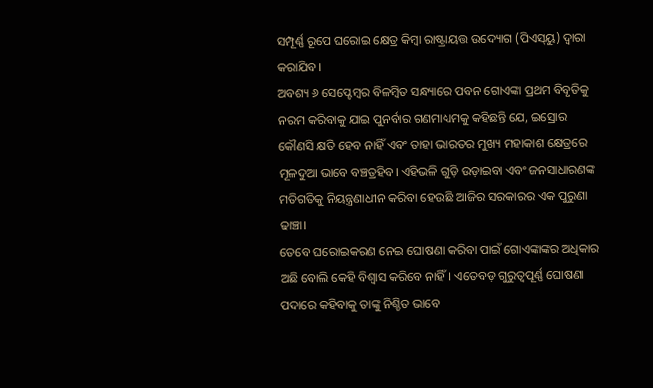ସମ୍ପୂର୍ଣ୍ଣ ରୂପେ ଘରୋଇ କ୍ଷେତ୍ର କିମ୍ବା ରାଷ୍ଟ୍ରାୟତ୍ତ ଉଦ୍ୟୋଗ (ପିଏସ୍‌ୟୁ) ଦ୍ୱାରା କରାଯିବ।
ଅବଶ୍ୟ ୬ ସେପ୍ଟେମ୍ବର ବିଳମ୍ବିତ ସନ୍ଧ୍ୟାରେ ପବନ ଗୋଏଙ୍କା ପ୍ରଥମ ବିବୃତିକୁ ନରମ କରିବାକୁ ଯାଇ ପୁନର୍ବାର ଗଣମାଧ୍ୟମକୁ କହିଛନ୍ତି ଯେ, ଇସ୍ରୋର କୌଣସି କ୍ଷତି ହେବ ନାହିଁ ଏବଂ ତାହା ଭାରତର ମୁଖ୍ୟ ମହାକାଶ କ୍ଷେତ୍ରରେ ମୂଳଦୁଆ ଭାବେ ବଞ୍ଚତ୍ରହିବ। ଏହିଭଳି ଗୁଡ଼ି ଉଡ଼ାଇବା ଏବଂ ଜନସାଧାରଣଙ୍କ ମତିଗତିକୁ ନିୟନ୍ତ୍ରଣାଧୀନ କରିବା ହେଉଛି ଆଜିର ସରକାରର ଏକ ପୁରୁଣା ଢାଞ୍ଚା।
ତେବେ ଘରୋଇକରଣ ନେଇ ଘୋଷଣା କରିବା ପାଇଁ ଗୋଏଙ୍କାଙ୍କର ଅଧିକାର ଅଛି ବୋଲି କେହି ବିଶ୍ୱାସ କରିବେ ନାହିଁ। ଏତେବଡ଼ ଗୁରୁତ୍ୱପୂର୍ଣ୍ଣ ଘୋଷଣା ପଦାରେ କହିବାକୁ ତାଙ୍କୁ ନିଶ୍ଚିତ ଭାବେ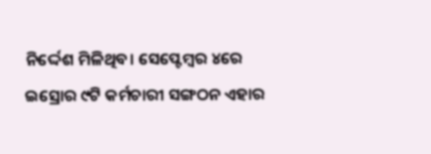ନିର୍ଦ୍ଦେଶ ମିଳିଥିବ। ସେପ୍ଟେମ୍ବର ୪ରେ ଇସ୍ରୋର ୯ଟି କର୍ମଚାରୀ ସଙ୍ଗଠନ ଏହାର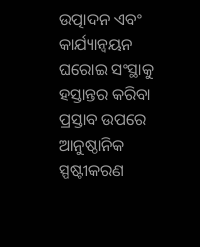ଉତ୍ପାଦନ ଏବଂ କାର୍ଯ୍ୟାନ୍ବୟନ ଘରୋଇ ସଂସ୍ଥାକୁ ହସ୍ତାନ୍ତର କରିବା ପ୍ରସ୍ତାବ ଉପରେ ଆନୁଷ୍ଠାନିକ ସ୍ପଷ୍ଟୀକରଣ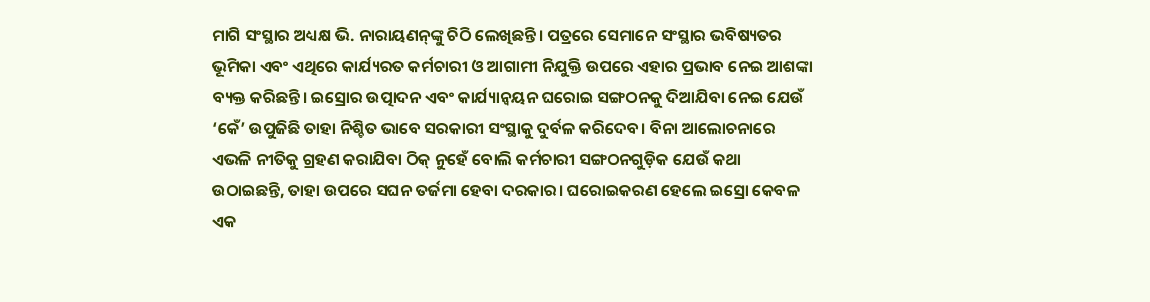ମାଗି ସଂସ୍ଥାର ଅଧ୍ୟକ୍ଷ ଭି. ନାରାୟଣନ୍‌ଙ୍କୁ ଚିଠି ଲେଖିଛନ୍ତି। ପତ୍ରରେ ସେମାନେ ସଂସ୍ଥାର ଭବିଷ୍ୟତର ଭୂମିକା ଏବଂ ଏଥିରେ କାର୍ଯ୍ୟରତ କର୍ମଚାରୀ ଓ ଆଗାମୀ ନିଯୁକ୍ତି ଉପରେ ଏହାର ପ୍ରଭାବ ନେଇ ଆଶଙ୍କା ବ୍ୟକ୍ତ କରିଛନ୍ତି। ଇସ୍ରୋର ଉତ୍ପାଦନ ଏବଂ କାର୍ଯ୍ୟାନ୍ବୟନ ଘରୋଇ ସଙ୍ଗଠନକୁ ଦିଆଯିବା ନେଇ ଯେଉଁ ‘କେଁ’ ଉପୁଜିଛି ତାହା ନିଶ୍ଚିତ ଭାବେ ସରକାରୀ ସଂସ୍ଥାକୁ ଦୁର୍ବଳ କରିଦେବ। ବିନା ଆଲୋଚନାରେ ଏଭଳି ନୀତିକୁ ଗ୍ରହଣ କରାଯିବା ଠିକ୍‌ ନୁହେଁ ବୋଲି କର୍ମଚାରୀ ସଙ୍ଗଠନଗୁଡ଼ିକ ଯେଉଁ କଥା ଉଠାଇଛନ୍ତି, ତାହା ଉପରେ ସଘନ ତର୍ଜମା ହେବା ଦରକାର। ଘରୋଇକରଣ ହେଲେ ଇସ୍ରୋ କେବଳ ଏକ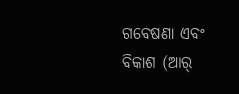ଗବେଷଣା ଏବଂ ବିକାଶ (ଆର୍‌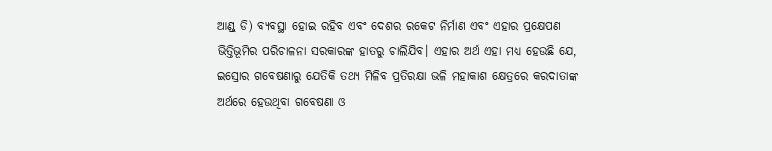ଆଣ୍ଡ୍‌ ଡି) ବ୍ୟବସ୍ଥା ହୋଇ ରହିବ ଏବଂ ଦେଶର ରକେଟ ନିର୍ମାଣ ଏବଂ ଏହାର ପ୍ରକ୍ଷେପଣ ଭିତ୍ତିଭୂମିର ପରିଚାଳନା ସରକାରଙ୍କ ହାତରୁ ଚାଲିଯିବ। ଏହାର ଅର୍ଥ ଏହା ମଧ୍ୟ ହେଉଛି ଯେ, ଇସ୍ରୋର ଗବେଷଣାରୁ ଯେତିକି ତଥ୍ୟ ମିଳିବ ପ୍ରତିରକ୍ଷା ଭଳି ମହାକାଶ କ୍ଷେତ୍ରରେ କରଦାତାଙ୍କ ଅର୍ଥରେ ହେଉଥିବା ଗବେଷଣା ଓ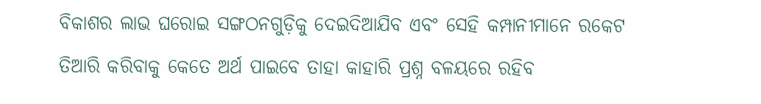ବିକାଶର ଲାଭ ଘରୋଇ ସଙ୍ଗଠନଗୁଡ଼ିକୁ ଦେଇଦିଆଯିବ ଏବଂ ସେହି କମ୍ପାନୀମାନେ ରକେଟ ତିଆରି କରିବାକୁ କେତେ ଅର୍ଥ ପାଇବେ ତାହା କାହାରି ପ୍ରଶ୍ନ ବଳୟରେ ରହିବ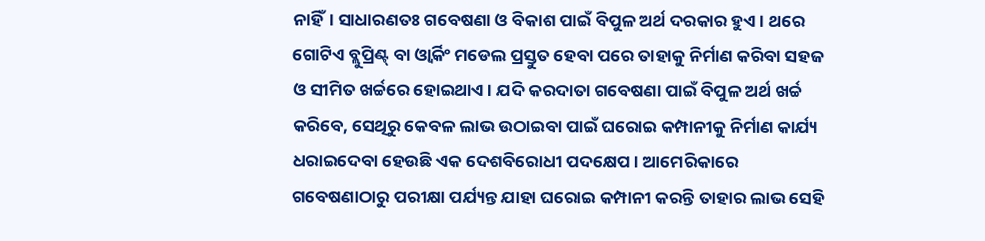ନାହିଁ। ସାଧାରଣତଃ ଗବେଷଣା ଓ ବିକାଶ ପାଇଁ ବିପୁଳ ଅର୍ଥ ଦରକାର ହୁଏ। ଥରେ ଗୋଟିଏ ବ୍ଲୁପ୍ରିଣ୍ଟ୍‌ ବା ଓ୍ବାର୍କିଂ ମଡେଲ ପ୍ରସ୍ତୁତ ହେବା ପରେ ତାହାକୁ ନିର୍ମାଣ କରିବା ସହଜ ଓ ସୀମିତ ଖର୍ଚ୍ଚରେ ହୋଇଥାଏ। ଯଦି କରଦାତା ଗବେଷଣା ପାଇଁ ବିପୁଳ ଅର୍ଥ ଖର୍ଚ୍ଚ କରିବେ, ସେଥିରୁ କେବଳ ଲାଭ ଉଠାଇବା ପାଇଁ ଘରୋଇ କମ୍ପାନୀକୁ ନିର୍ମାଣ କାର୍ଯ୍ୟ ଧରାଇଦେବା ହେଉଛି ଏକ ଦେଶବିରୋଧୀ ପଦକ୍ଷେପ। ଆମେରିକାରେ ଗବେଷଣାଠାରୁ ପରୀକ୍ଷା ପର୍ଯ୍ୟନ୍ତ ଯାହା ଘରୋଇ କମ୍ପାନୀ କରନ୍ତି ତାହାର ଲାଭ ସେହି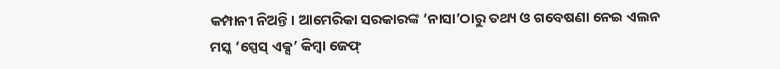କମ୍ପାନୀ ନିଅନ୍ତି। ଆମେରିକା ସରକାରଙ୍କ ‘ନାସା’ଠାରୁ ତଥ୍ୟ ଓ ଗବେଷଣା ନେଇ ଏଲନ ମସ୍କ ‘ସ୍ପେସ୍‌ ଏକ୍ସ’ କିମ୍ବା ଜେଫ୍‌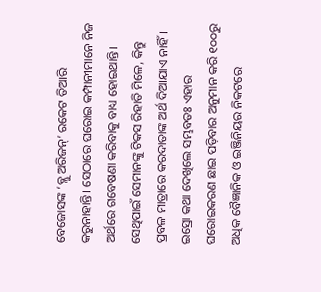ବେଜୋସଙ୍କ ‘ବ୍ଲୁ ଅରିଜନ୍‌’ ରକେଟ ତିଆରି କରୁନାହାନ୍ତି। ସେଠାରେ ଘରୋଇ କମ୍ପାନୀମାନେ ନିଜ ଅର୍ଥରେ ଗବେଷଣା କରିବାକୁ ବାଧ୍ୟ ହୋଇଥାନ୍ତି। ସେଥିପାଇଁ ସେମାନଙ୍କୁ ଟିକସ ରିହାତି ମିଳେ, କିନ୍ତୁ ପ୍ରବଳ ମାତ୍ରାରେ କରଦାତାଙ୍କ ଅର୍ଥ ଦିଆଯାଏ ନାହିଁ।
ଇସ୍ରୋ କଥା ଦେଖିଲେ ସମ୍ଭବତଃ ଏହାର ଘରୋଇକରଣ ଛାଇ ପଡ଼ିବାର ଅନୁମାନ କରି ୧୦୦ରୁ ଅଧିକ ବୈଜ୍ଞାନିକ ଓ ଇଞ୍ଜିନିୟର ନିକଟରେ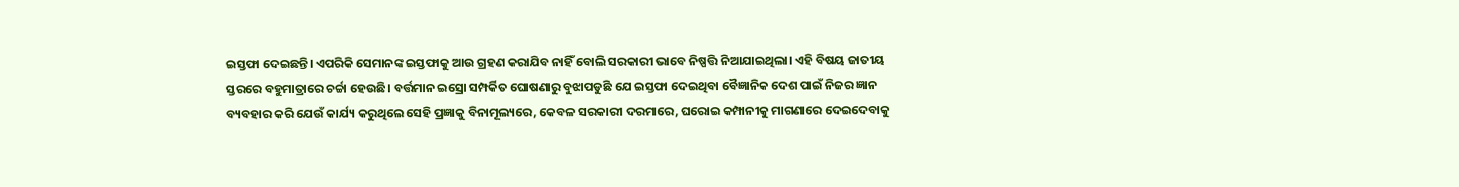ଇସ୍ତଫା ଦେଇଛନ୍ତି। ଏପରିକି ସେମାନଙ୍କ ଇସ୍ତଫାକୁ ଆଉ ଗ୍ରହଣ କରାଯିବ ନାହିଁ ବୋଲି ସରକାରୀ ଭାବେ ନିଷ୍ପତ୍ତି ନିଆଯାଇଥିଲା। ଏହି ବିଷୟ ଜାତୀୟ ସ୍ତରରେ ବହୁମାତ୍ରାରେ ଚର୍ଚ୍ଚା ହେଉଛି। ବର୍ତ୍ତମାନ ଇସ୍ରୋ ସମ୍ପର୍କିତ ଘୋଷଣାରୁ ବୁଝାପଡୁଛି ଯେ ଇସ୍ତଫା ଦେଇଥିବା ବୈଜ୍ଞାନିକ ଦେଶ ପାଇଁ ନିଜର ଜ୍ଞାନ ବ୍ୟବହାର କରି ଯେଉଁ କାର୍ଯ୍ୟ କରୁଥିଲେ ସେହି ପ୍ରଜ୍ଞାକୁ ବିନାମୂଲ୍ୟରେ, କେବଳ ସରକାରୀ ଦରମାରେ, ଘରୋଇ କମ୍ପାନୀକୁ ମାଗଣାରେ ଦେଇଦେବାକୁ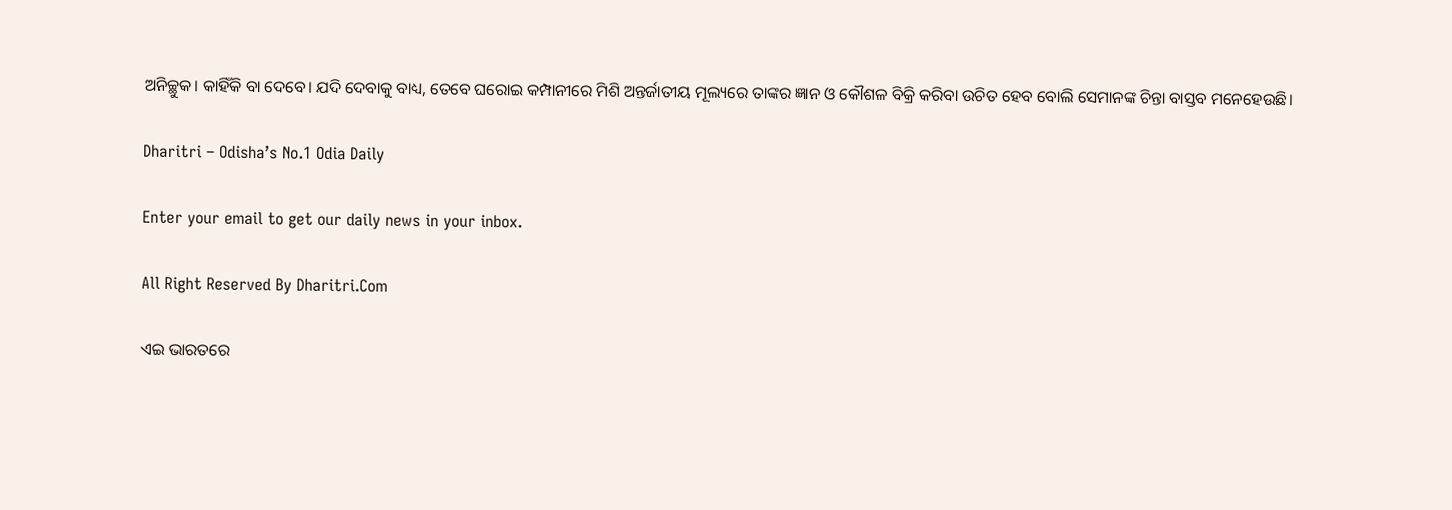ଅନିଚ୍ଛୁକ। କାହିଁକି ବା ଦେବେ। ଯଦି ଦେବାକୁ ବାଧ୍ୟ, ତେବେ ଘରୋଇ କମ୍ପାନୀରେ ମିଶି ଅନ୍ତର୍ଜାତୀୟ ମୂଲ୍ୟରେ ତାଙ୍କର ଜ୍ଞାନ ଓ କୌଶଳ ବିକ୍ରି କରିବା ଉଚିତ ହେବ ବୋଲି ସେମାନଙ୍କ ଚିନ୍ତା ବାସ୍ତବ ମନେହେଉଛି।

Dharitri – Odisha’s No.1 Odia Daily

Enter your email to get our daily news in your inbox.

All Right Reserved By Dharitri.Com

ଏଇ ଭାରତରେ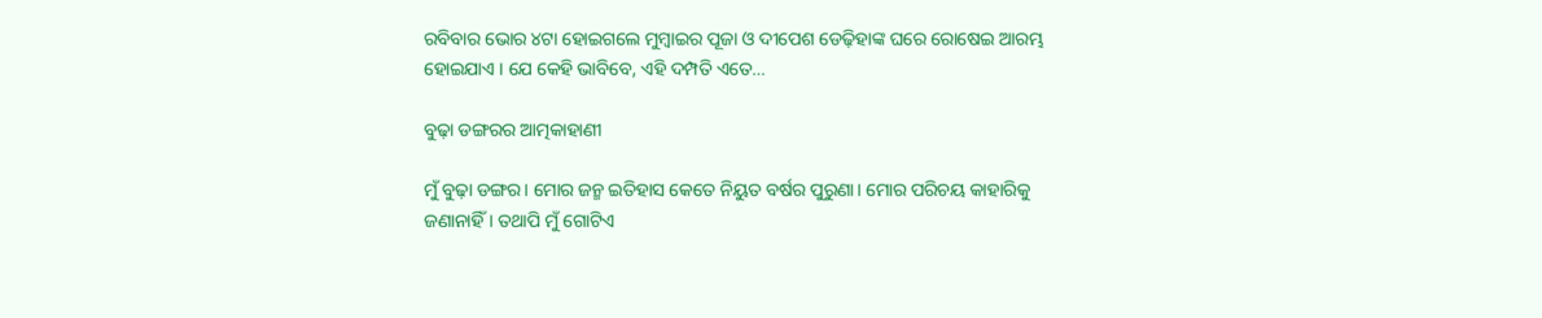ରବିବାର ଭୋର ୪ଟା ହୋଇଗଲେ ମୁମ୍ବାଇର ପୂଜା ଓ ଦୀପେଶ ଡେଢ଼ିହାଙ୍କ ଘରେ ରୋଷେଇ ଆରମ୍ଭ ହୋଇଯାଏ । ଯେ କେହି ଭାବିବେ, ଏହି ଦମ୍ପତି ଏତେ…

ବୁଢ଼ା ଡଙ୍ଗରର ଆତ୍ମକାହାଣୀ

ମୁଁ ବୁଢ଼ା ଡଙ୍ଗର। ମୋର ଜନ୍ମ ଇତିହାସ କେତେ ନିୟୁତ ବର୍ଷର ପୁରୁଣା। ମୋର ପରିଚୟ କାହାରିକୁ ଜଣାନାହିଁ। ତଥାପି ମୁଁ ଗୋଟିଏ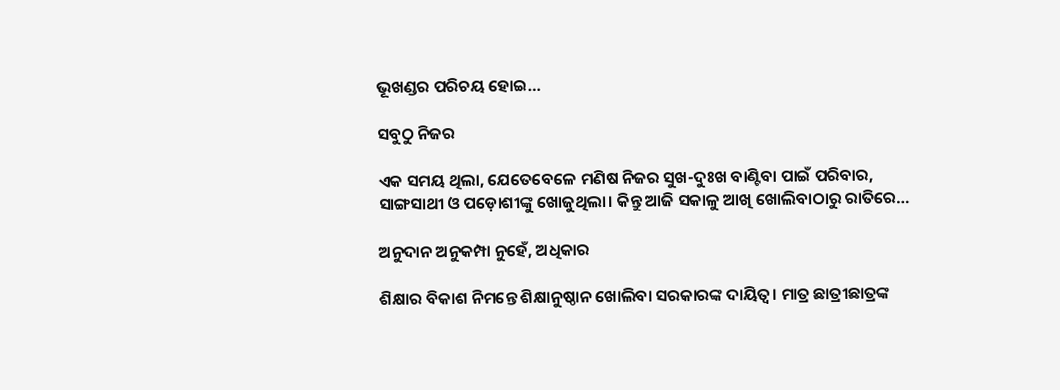ଭୂଖଣ୍ଡର ପରିଚୟ ହୋଇ…

ସବୁଠୁ ନିଜର

ଏକ ସମୟ ଥିଲା, ଯେତେବେଳେ ମଣିଷ ନିଜର ସୁଖ-ଦୁଃଖ ବାଣ୍ଟିବା ପାଇଁ ପରିବାର, ସାଙ୍ଗସାଥୀ ଓ ପଡ଼ୋଶୀଙ୍କୁ ଖୋଜୁଥିଲା। କିନ୍ତୁ ଆଜି ସକାଳୁ ଆଖି ଖୋଲିବାଠାରୁ ରାତିରେ…

ଅନୁଦାନ ଅନୁକମ୍ପା ନୁହେଁ, ଅଧିକାର

ଶିକ୍ଷାର ବିକାଶ ନିମନ୍ତେ ଶିକ୍ଷାନୁଷ୍ଠାନ ଖୋଲିବା ସରକାରଙ୍କ ଦାୟିତ୍ୱ। ମାତ୍ର ଛାତ୍ରୀଛାତ୍ରଙ୍କ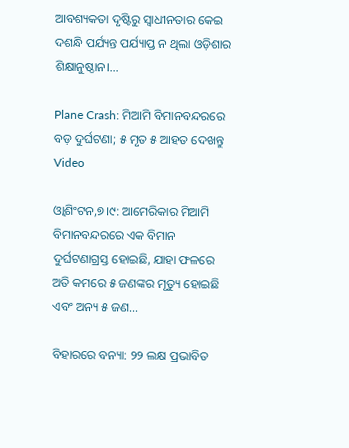ଆବଶ୍ୟକତା ଦୃଷ୍ଟିରୁ ସ୍ବାଧୀନତାର କେଇ ଦଶନ୍ଧି ପର୍ଯ୍ୟନ୍ତ ପର୍ଯ୍ୟାପ୍ତ ନ ଥିଲା ଓଡ଼ିଶାର ଶିକ୍ଷାନୁଷ୍ଠାନ।…

Plane Crash: ମିଆମି ବିମାନବନ୍ଦରରେ ବଡ଼ ଦୁର୍ଘଟଣା; ୫ ମୃତ ୫ ଆହତ ଦେଖନ୍ତୁ Video

ଓ୍ବାଶିଂଟନ,୭।୯: ଆମେରିକାର ମିଆମି ବିମାନବନ୍ଦରରେ ଏକ ବିମାନ ଦୁର୍ଘଟଣାଗ୍ରସ୍ତ ହୋଇଛି, ଯାହା ଫଳରେ ଅତି କମରେ ୫ ଜଣଙ୍କର ମୃତ୍ୟୁ ହୋଇଛି ଏବଂ ଅନ୍ୟ ୫ ଜଣ…

ବିହାରରେ ବନ୍ୟା: ୨୨ ଲକ୍ଷ ପ୍ରଭାବିତ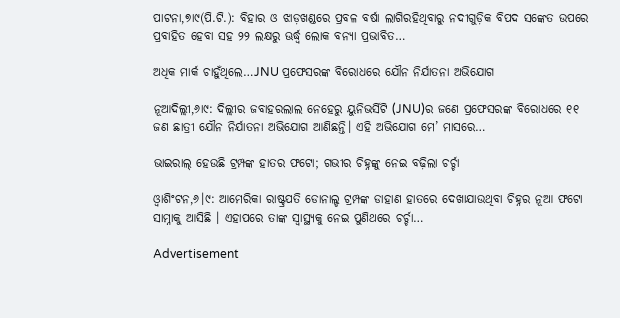ପାଟନା,୭ା୯(ପି.ଟି.): ବିହାର ଓ ଝାଡ଼ଖଣ୍ଡରେ ପ୍ରବଳ ବର୍ଷା ଲାଗିରହିଥିବାରୁ ନଦୀଗୁଡ଼ିକ ବିପଦ ସଙ୍କେତ ଉପରେ ପ୍ରବାହିତ ହେବା ସହ ୨୨ ଲକ୍ଷରୁ ଊର୍ଦ୍ଧ୍ୱ ଲୋକ ବନ୍ୟା ପ୍ରଭାବିତ…

ଅଧିକ ମାର୍କ ଚାହୁଁଥିଲେ…JNU ପ୍ରଫେସରଙ୍କ ବିରୋଧରେ ଯୌନ ନିର୍ଯାତନା ଅଭିଯୋଗ

ନୂଆଦିଲ୍ଲୀ,୬ା୯: ଦିଲ୍ଲୀର ଜବାହରଲାଲ ନେହେରୁ ୟୁନିଭର୍ସିଟି (JNU)ର ଜଣେ ପ୍ରଫେସରଙ୍କ ବିରୋଧରେ ୧୧ ଜଣ ଛାତ୍ରୀ ଯୌନ ନିର୍ଯାତନା ଅଭିଯୋଗ ଆଣିଛନ୍ତି। ଏହି ଅଭିଯୋଗ ମେ’ ମାସରେ…

ଭାଇରାଲ୍ ହେଉଛି ଟ୍ରମ୍ପଙ୍କ ହାତର ଫଟୋ; ଗଭୀର ଚିହ୍ନଙ୍କୁ ନେଇ ବଢ଼ିଲା ଚର୍ଚ୍ଚା

ଓ୍ବାଶିଂଟନ,୬।୯: ଆମେରିକା ରାଷ୍ଟ୍ରପତି ଡୋନାଲ୍ଡ ଟ୍ରମ୍ପଙ୍କ ଡାହାଣ ହାତରେ ଦେଖାଯାଉଥିବା ଚିହ୍ନର ନୂଆ ଫଟୋ ସାମ୍ନାକୁ ଆସିଛି । ଏହାପରେ ତାଙ୍କ ସ୍ୱାସ୍ଥ୍ୟକୁ ନେଇ ପୁଣିଥରେ ଚର୍ଚ୍ଚା…

Advertisement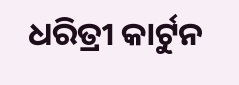ଧରିତ୍ରୀ କାର୍ଟୁନ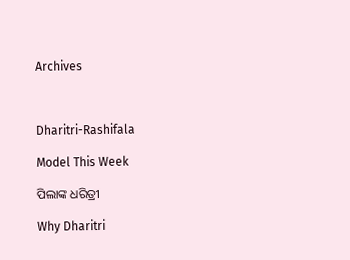Archives



Dharitri-Rashifala

Model This Week

ପିଲାଙ୍କ ଧରିତ୍ରୀ

Why Dharitri